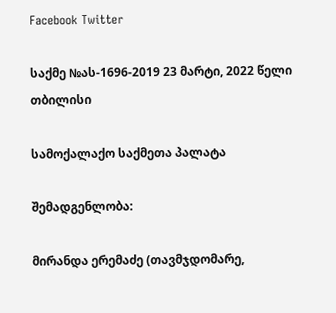Facebook Twitter

საქმე №ას-1696-2019 23 მარტი, 2022 წელი თბილისი

სამოქალაქო საქმეთა პალატა

შემადგენლობა:

მირანდა ერემაძე (თავმჯდომარე,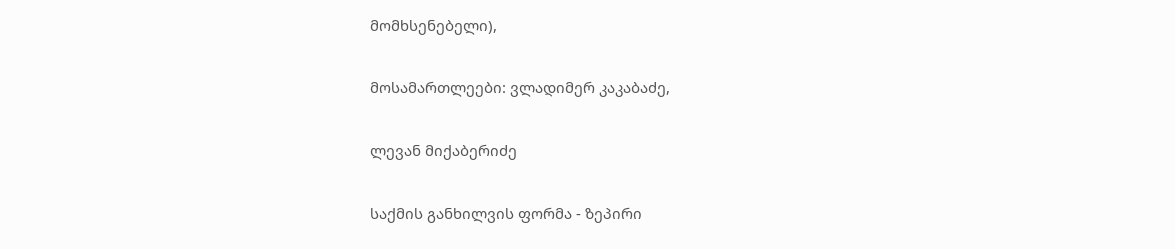მომხსენებელი),

მოსამართლეები: ვლადიმერ კაკაბაძე,

ლევან მიქაბერიძე

საქმის განხილვის ფორმა - ზეპირი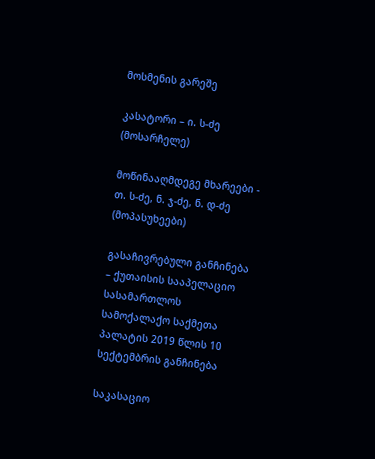მოსმენის გარეშე

კასატორი – ი. ს-ძე (მოსარჩელე)

მოწინააღმდეგე მხარეები - თ. ს-ძე, ნ. ჯ-ძე, ნ. დ-ძე (მოპასუხეები)

გასაჩივრებული განჩინება – ქუთაისის სააპელაციო სასამართლოს სამოქალაქო საქმეთა პალატის 2019 წლის 10 სექტემბრის განჩინება

საკასაციო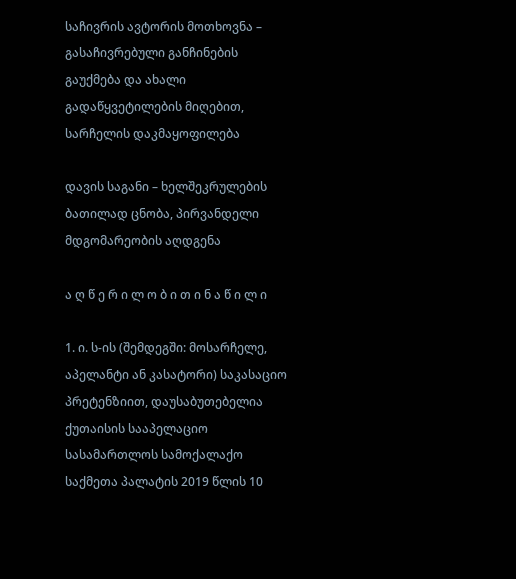საჩივრის ავტორის მოთხოვნა – გასაჩივრებული განჩინების გაუქმება და ახალი გადაწყვეტილების მიღებით, სარჩელის დაკმაყოფილება

დავის საგანი – ხელშეკრულების ბათილად ცნობა, პირვანდელი მდგომარეობის აღდგენა

ა ღ წ ე რ ი ლ ო ბ ი თ ი ნ ა წ ი ლ ი

1. ი. ს-ის (შემდეგში: მოსარჩელე, აპელანტი ან კასატორი) საკასაციო პრეტენზიით, დაუსაბუთებელია ქუთაისის სააპელაციო სასამართლოს სამოქალაქო საქმეთა პალატის 2019 წლის 10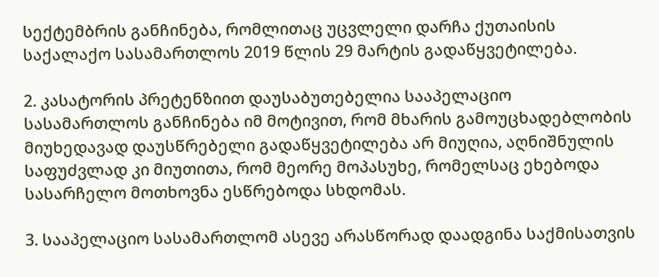სექტემბრის განჩინება, რომლითაც უცვლელი დარჩა ქუთაისის საქალაქო სასამართლოს 2019 წლის 29 მარტის გადაწყვეტილება.

2. კასატორის პრეტენზიით დაუსაბუთებელია სააპელაციო სასამართლოს განჩინება იმ მოტივით, რომ მხარის გამოუცხადებლობის მიუხედავად დაუსწრებელი გადაწყვეტილება არ მიუღია, აღნიშნულის საფუძვლად კი მიუთითა, რომ მეორე მოპასუხე, რომელსაც ეხებოდა სასარჩელო მოთხოვნა ესწრებოდა სხდომას.

3. სააპელაციო სასამართლომ ასევე არასწორად დაადგინა საქმისათვის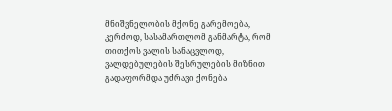მნიშვნელობის მქონე გარემოება, კერძოდ, სასამართლომ განმარტა, რომ თითქოს ვალის სანაცვლოდ, ვალდებულების შესრულების მიზნით გადაფორმდა უძრავი ქონება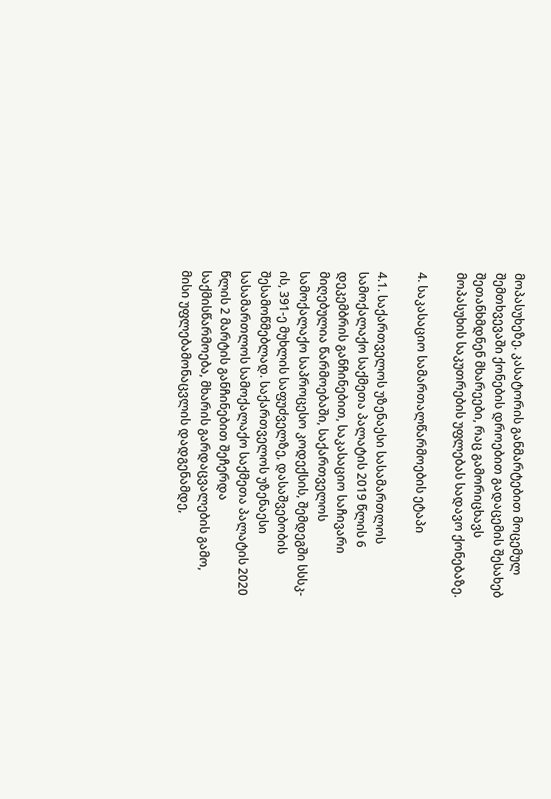მოპასუხეზე. კასატორის განმარტებით მოცემულ შემთხვევაში ქონების დროებით გადაცემის შესახებ შეთანხმდნენ მხარეები, რაც გამორიცხავს მოპასუხის საკუთრების უფლებას სადავო ქონებაზე.

4. საკასაციო სამართალწარმოების ეტაპი

4.1. საქართველოს უზენაესი სასამართლოს სამოქალაქო საქმეთა პალატის 2019 წლის 6 დეკემბრის განჩინებით, საკასაციო საჩივარი მიღებულია წარმოებაში, საქართველოს სამოქალაქო საპროცესო კოდექსის, შემდეგში სსსკ-ის, 391-ე მუხლის საფუძველზე, დასაშვებობის შესამოწმებლად. საქართველოს უზენაესი სასამართლოს სამოქალაქო საქმეთა პალატის 2020 წლის 2 მარტის განჩინებით შეჩერდა საქმისწარმოება, მხარის გარდაცვალების გამო, მისი უფლებამონაცვლის დადგენამდე,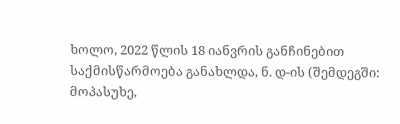ხოლო, 2022 წლის 18 იანვრის განჩინებით საქმისწარმოება განახლდა, ნ. დ-ის (შემდეგში: მოპასუხე,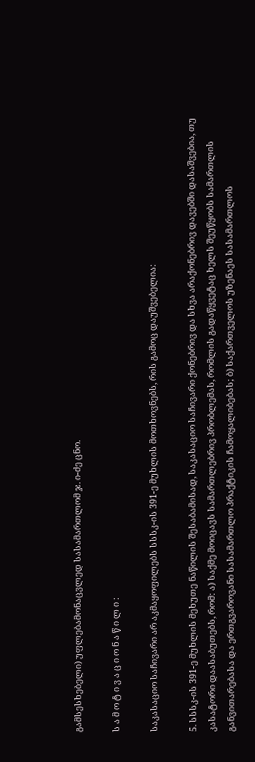გამსესხებელი) უფლებამონაცვლედ სასამართლომ ჯ. ი-ძე ცნო.

ს ა მ ო ტ ი ვ ა ც ი ო ნ ა წ ი ლ ი :

საკასაციო საჩივარი არ აკმაყოფილებს სსსკ-ის 391-ე მუხლის მოთხოვნებს, რის გამოც დაუშვებელია:

5. სსსკ-ის 391-ე მუხლის მეხუთე ნაწილის შესაბამისად, საკასაციო საჩივარი ქონებრივ და სხვა არაქონებრივ დავებში დასაშვებია, თუ კასატორი დაასაბუთებს, რომ: ა) საქმე მოიცავს სამართლებრივ პრობლემას, რომლის გადაწყვეტაც ხელს შეუწყობს სამართლის განვითარებასა და ერთგვაროვანი სასამართლო პრაქტიკის ჩამოყალიბებას; ბ) საქართველოს უზენაეს სასამართლოს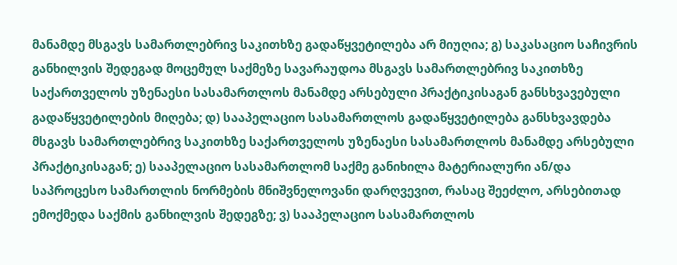მანამდე მსგავს სამართლებრივ საკითხზე გადაწყვეტილება არ მიუღია; გ) საკასაციო საჩივრის განხილვის შედეგად მოცემულ საქმეზე სავარაუდოა მსგავს სამართლებრივ საკითხზე საქართველოს უზენაესი სასამართლოს მანამდე არსებული პრაქტიკისაგან განსხვავებული გადაწყვეტილების მიღება; დ) სააპელაციო სასამართლოს გადაწყვეტილება განსხვავდება მსგავს სამართლებრივ საკითხზე საქართველოს უზენაესი სასამართლოს მანამდე არსებული პრაქტიკისაგან; ე) სააპელაციო სასამართლომ საქმე განიხილა მატერიალური ან/და საპროცესო სამართლის ნორმების მნიშვნელოვანი დარღვევით, რასაც შეეძლო, არსებითად ემოქმედა საქმის განხილვის შედეგზე; ვ) სააპელაციო სასამართლოს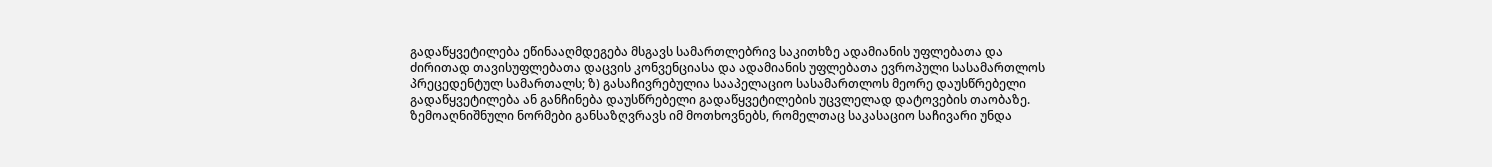გადაწყვეტილება ეწინააღმდეგება მსგავს სამართლებრივ საკითხზე ადამიანის უფლებათა და ძირითად თავისუფლებათა დაცვის კონვენციასა და ადამიანის უფლებათა ევროპული სასამართლოს პრეცედენტულ სამართალს; ზ) გასაჩივრებულია სააპელაციო სასამართლოს მეორე დაუსწრებელი გადაწყვეტილება ან განჩინება დაუსწრებელი გადაწყვეტილების უცვლელად დატოვების თაობაზე. ზემოაღნიშნული ნორმები განსაზღვრავს იმ მოთხოვნებს, რომელთაც საკასაციო საჩივარი უნდა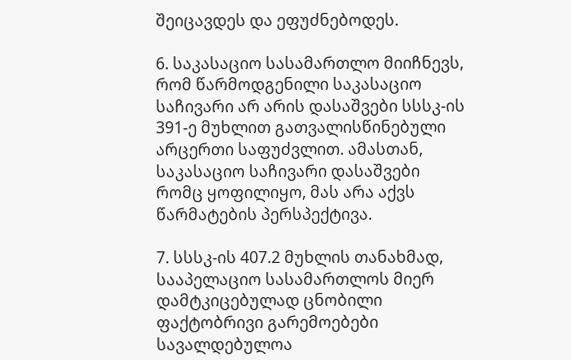შეიცავდეს და ეფუძნებოდეს.

6. საკასაციო სასამართლო მიიჩნევს, რომ წარმოდგენილი საკასაციო საჩივარი არ არის დასაშვები სსსკ-ის 391-ე მუხლით გათვალისწინებული არცერთი საფუძვლით. ამასთან, საკასაციო საჩივარი დასაშვები რომც ყოფილიყო, მას არა აქვს წარმატების პერსპექტივა.

7. სსსკ-ის 407.2 მუხლის თანახმად, სააპელაციო სასამართლოს მიერ დამტკიცებულად ცნობილი ფაქტობრივი გარემოებები სავალდებულოა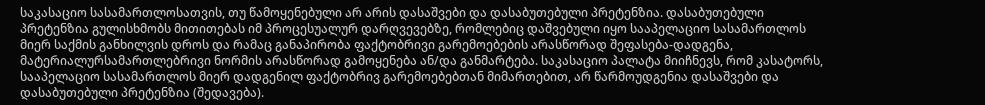საკასაციო სასამართლოსათვის, თუ წამოყენებული არ არის დასაშვები და დასაბუთებული პრეტენზია. დასაბუთებული პრეტენზია გულისხმობს მითითებას იმ პროცესუალურ დარღვევებზე, რომლებიც დაშვებული იყო სააპელაციო სასამართლოს მიერ საქმის განხილვის დროს და რამაც განაპირობა ფაქტობრივი გარემოებების არასწორად შეფასება-დადგენა, მატერიალურსამართლებრივი ნორმის არასწორად გამოყენება ან/და განმარტება. საკასაციო პალატა მიიჩნევს, რომ კასატორს, სააპელაციო სასამართლოს მიერ დადგენილ ფაქტობრივ გარემოებებთან მიმართებით, არ წარმოუდგენია დასაშვები და დასაბუთებული პრეტენზია (შედავება).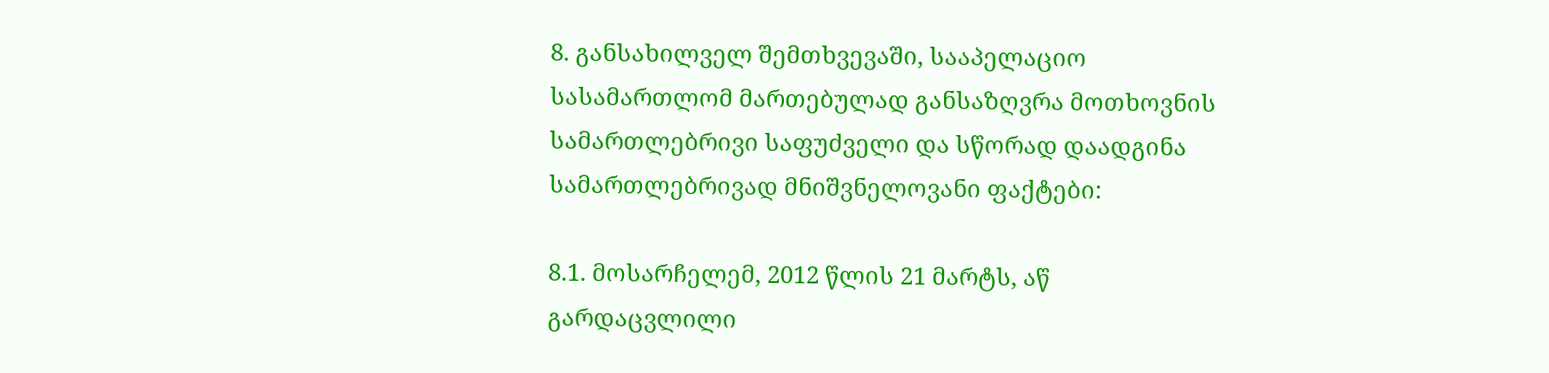8. განსახილველ შემთხვევაში, სააპელაციო სასამართლომ მართებულად განსაზღვრა მოთხოვნის სამართლებრივი საფუძველი და სწორად დაადგინა სამართლებრივად მნიშვნელოვანი ფაქტები:

8.1. მოსარჩელემ, 2012 წლის 21 მარტს, აწ გარდაცვლილი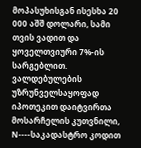მოპასუხისგან ისესხა 20 000 აშშ დოლარი, სამი თვის ვადით და ყოველთვიური 7%-ის სარგებლით. ვალდებულების უზრუნველსაყოფად იპოთეკით დაიტვირთა მოსარჩელის კუთვნილი, N----საკადასტრო კოდით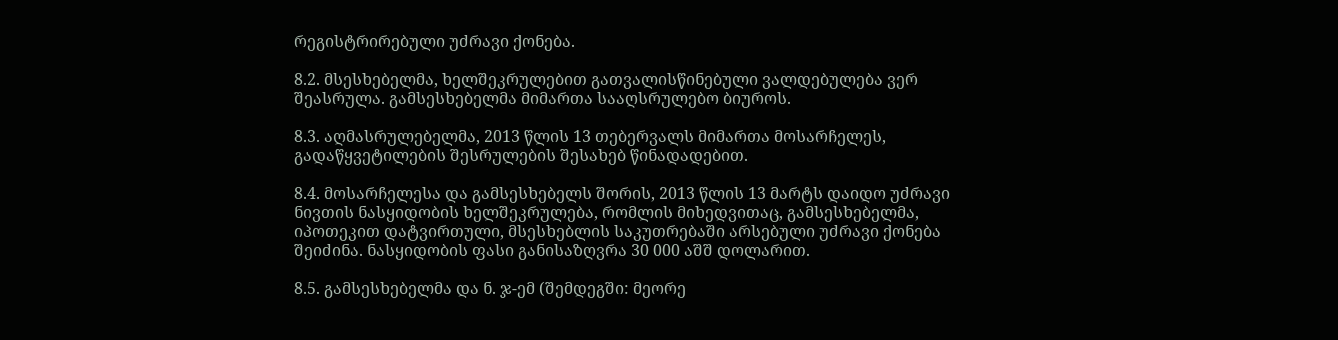რეგისტრირებული უძრავი ქონება.

8.2. მსესხებელმა, ხელშეკრულებით გათვალისწინებული ვალდებულება ვერ შეასრულა. გამსესხებელმა მიმართა სააღსრულებო ბიუროს.

8.3. აღმასრულებელმა, 2013 წლის 13 თებერვალს მიმართა მოსარჩელეს, გადაწყვეტილების შესრულების შესახებ წინადადებით.

8.4. მოსარჩელესა და გამსესხებელს შორის, 2013 წლის 13 მარტს დაიდო უძრავი ნივთის ნასყიდობის ხელშეკრულება, რომლის მიხედვითაც, გამსესხებელმა, იპოთეკით დატვირთული, მსესხებლის საკუთრებაში არსებული უძრავი ქონება შეიძინა. ნასყიდობის ფასი განისაზღვრა 30 000 აშშ დოლარით.

8.5. გამსესხებელმა და ნ. ჯ-ემ (შემდეგში: მეორე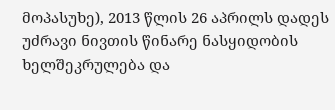მოპასუხე), 2013 წლის 26 აპრილს დადეს უძრავი ნივთის წინარე ნასყიდობის ხელშეკრულება და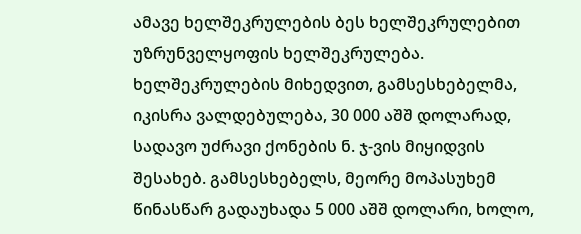ამავე ხელშეკრულების ბეს ხელშეკრულებით უზრუნველყოფის ხელშეკრულება. ხელშეკრულების მიხედვით, გამსესხებელმა, იკისრა ვალდებულება, 30 000 აშშ დოლარად, სადავო უძრავი ქონების ნ. ჯ-ვის მიყიდვის შესახებ. გამსესხებელს, მეორე მოპასუხემ წინასწარ გადაუხადა 5 000 აშშ დოლარი, ხოლო,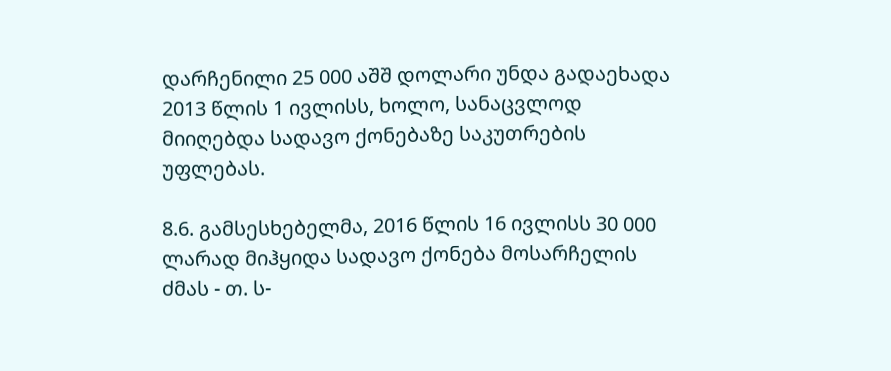დარჩენილი 25 000 აშშ დოლარი უნდა გადაეხადა 2013 წლის 1 ივლისს, ხოლო, სანაცვლოდ მიიღებდა სადავო ქონებაზე საკუთრების უფლებას.

8.6. გამსესხებელმა, 2016 წლის 16 ივლისს 30 000 ლარად მიჰყიდა სადავო ქონება მოსარჩელის ძმას - თ. ს-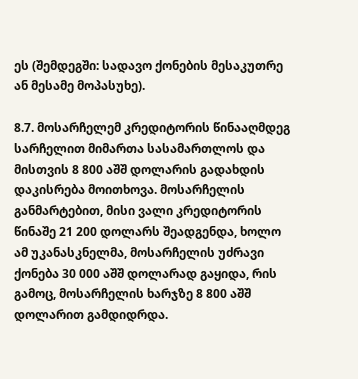ეს (შემდეგში: სადავო ქონების მესაკუთრე ან მესამე მოპასუხე).

8.7. მოსარჩელემ კრედიტორის წინააღმდეგ სარჩელით მიმართა სასამართლოს და მისთვის 8 800 აშშ დოლარის გადახდის დაკისრება მოითხოვა. მოსარჩელის განმარტებით, მისი ვალი კრედიტორის წინაშე 21 200 დოლარს შეადგენდა, ხოლო ამ უკანასკნელმა, მოსარჩელის უძრავი ქონება 30 000 აშშ დოლარად გაყიდა, რის გამოც, მოსარჩელის ხარჯზე 8 800 აშშ დოლარით გამდიდრდა.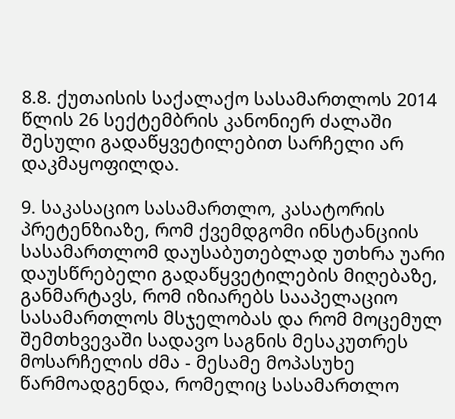8.8. ქუთაისის საქალაქო სასამართლოს 2014 წლის 26 სექტემბრის კანონიერ ძალაში შესული გადაწყვეტილებით სარჩელი არ დაკმაყოფილდა.

9. საკასაციო სასამართლო, კასატორის პრეტენზიაზე, რომ ქვემდგომი ინსტანციის სასამართლომ დაუსაბუთებლად უთხრა უარი დაუსწრებელი გადაწყვეტილების მიღებაზე, განმარტავს, რომ იზიარებს სააპელაციო სასამართლოს მსჯელობას და რომ მოცემულ შემთხვევაში სადავო საგნის მესაკუთრეს მოსარჩელის ძმა - მესამე მოპასუხე წარმოადგენდა, რომელიც სასამართლო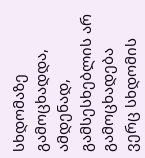სხდომაზე გამოცხადდა, ამდენად, გამსესხებლის არ გამოცხადება ვერც სხდომის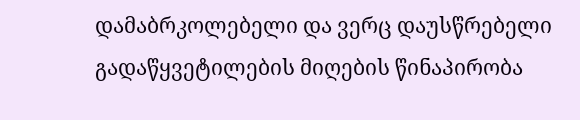დამაბრკოლებელი და ვერც დაუსწრებელი გადაწყვეტილების მიღების წინაპირობა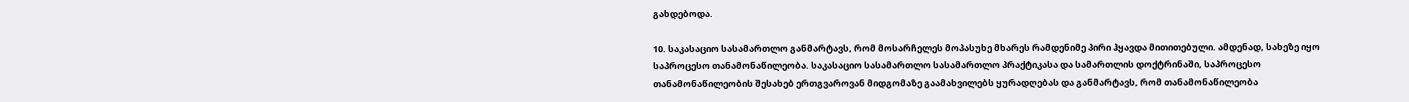გახდებოდა.

10. საკასაციო სასამართლო განმარტავს, რომ მოსარჩელეს მოპასუხე მხარეს რამდენიმე პირი ჰყავდა მითითებული. ამდენად, სახეზე იყო საპროცესო თანამონაწილეობა. საკასაციო სასამართლო სასამართლო პრაქტიკასა და სამართლის დოქტრინაში, საპროცესო თანამონაწილეობის შესახებ ერთგვაროვან მიდგომაზე გაამახვილებს ყურადღებას და განმარტავს, რომ თანამონაწილეობა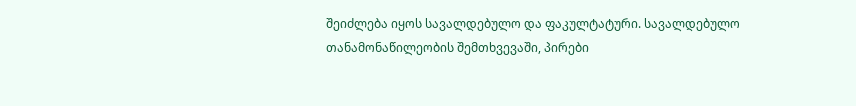შეიძლება იყოს სავალდებულო და ფაკულტატური. სავალდებულო თანამონაწილეობის შემთხვევაში, პირები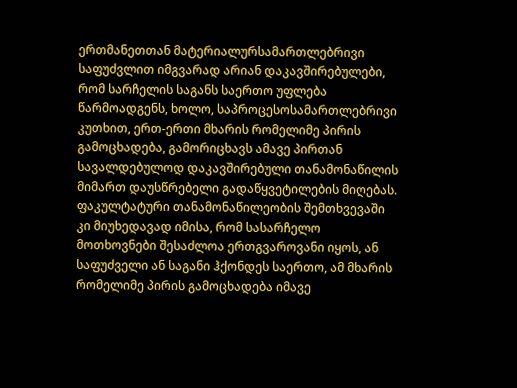ერთმანეთთან მატერიალურსამართლებრივი საფუძვლით იმგვარად არიან დაკავშირებულები, რომ სარჩელის საგანს საერთო უფლება წარმოადგენს, ხოლო, საპროცესოსამართლებრივი კუთხით, ერთ-ერთი მხარის რომელიმე პირის გამოცხადება, გამორიცხავს ამავე პირთან სავალდებულოდ დაკავშირებული თანამონაწილის მიმართ დაუსწრებელი გადაწყვეტილების მიღებას. ფაკულტატური თანამონაწილეობის შემთხვევაში კი მიუხედავად იმისა, რომ სასარჩელო მოთხოვნები შესაძლოა ერთგვაროვანი იყოს, ან საფუძველი ან საგანი ჰქონდეს საერთო, ამ მხარის რომელიმე პირის გამოცხადება იმავე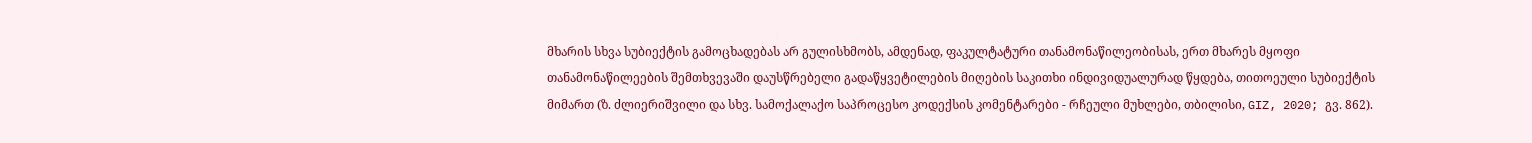მხარის სხვა სუბიექტის გამოცხადებას არ გულისხმობს, ამდენად, ფაკულტატური თანამონაწილეობისას, ერთ მხარეს მყოფი თანამონაწილეების შემთხვევაში დაუსწრებელი გადაწყვეტილების მიღების საკითხი ინდივიდუალურად წყდება, თითოეული სუბიექტის მიმართ (ზ. ძლიერიშვილი და სხვ. სამოქალაქო საპროცესო კოდექსის კომენტარები - რჩეული მუხლები, თბილისი, GIZ, 2020; გვ. 862).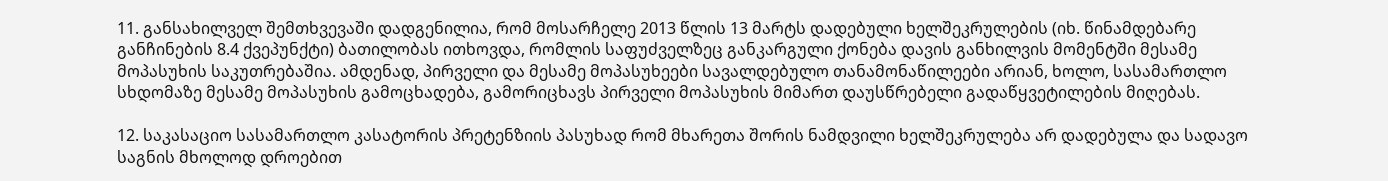11. განსახილველ შემთხვევაში დადგენილია, რომ მოსარჩელე 2013 წლის 13 მარტს დადებული ხელშეკრულების (იხ. წინამდებარე განჩინების 8.4 ქვეპუნქტი) ბათილობას ითხოვდა, რომლის საფუძველზეც განკარგული ქონება დავის განხილვის მომენტში მესამე მოპასუხის საკუთრებაშია. ამდენად, პირველი და მესამე მოპასუხეები სავალდებულო თანამონაწილეები არიან, ხოლო, სასამართლო სხდომაზე მესამე მოპასუხის გამოცხადება, გამორიცხავს პირველი მოპასუხის მიმართ დაუსწრებელი გადაწყვეტილების მიღებას.

12. საკასაციო სასამართლო კასატორის პრეტენზიის პასუხად რომ მხარეთა შორის ნამდვილი ხელშეკრულება არ დადებულა და სადავო საგნის მხოლოდ დროებით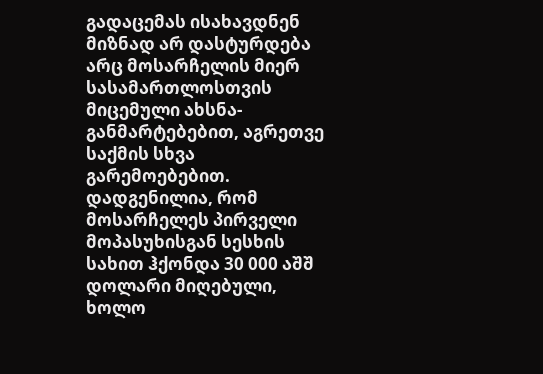გადაცემას ისახავდნენ მიზნად არ დასტურდება არც მოსარჩელის მიერ სასამართლოსთვის მიცემული ახსნა-განმარტებებით, აგრეთვე საქმის სხვა გარემოებებით. დადგენილია, რომ მოსარჩელეს პირველი მოპასუხისგან სესხის სახით ჰქონდა 30 000 აშშ დოლარი მიღებული, ხოლო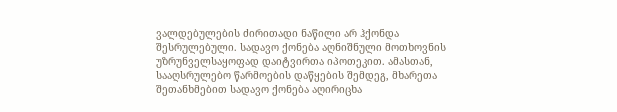ვალდებულების ძირითადი ნაწილი არ ჰქონდა შესრულებული. სადავო ქონება აღნიშნული მოთხოვნის უზრუნველსაყოფად დაიტვირთა იპოთეკით. ამასთან, სააღსრულებო წარმოების დაწყების შემდეგ, მხარეთა შეთანხმებით სადავო ქონება აღირიცხა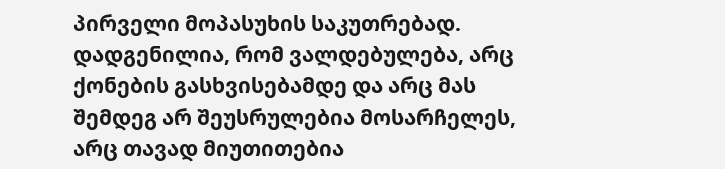პირველი მოპასუხის საკუთრებად. დადგენილია, რომ ვალდებულება, არც ქონების გასხვისებამდე და არც მას შემდეგ არ შეუსრულებია მოსარჩელეს, არც თავად მიუთითებია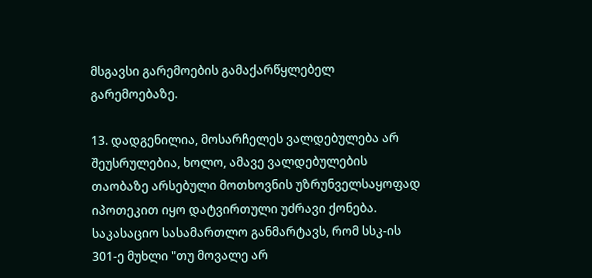მსგავსი გარემოების გამაქარწყლებელ გარემოებაზე.

13. დადგენილია, მოსარჩელეს ვალდებულება არ შეუსრულებია, ხოლო, ამავე ვალდებულების თაობაზე არსებული მოთხოვნის უზრუნველსაყოფად იპოთეკით იყო დატვირთული უძრავი ქონება. საკასაციო სასამართლო განმარტავს, რომ სსკ-ის 301-ე მუხლი "თუ მოვალე არ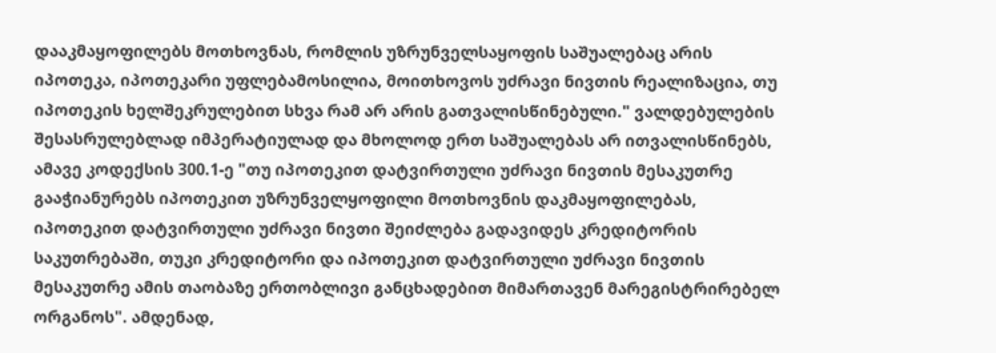დააკმაყოფილებს მოთხოვნას, რომლის უზრუნველსაყოფის საშუალებაც არის იპოთეკა, იპოთეკარი უფლებამოსილია, მოითხოვოს უძრავი ნივთის რეალიზაცია, თუ იპოთეკის ხელშეკრულებით სხვა რამ არ არის გათვალისწინებული." ვალდებულების შესასრულებლად იმპერატიულად და მხოლოდ ერთ საშუალებას არ ითვალისწინებს, ამავე კოდექსის 300.1-ე "თუ იპოთეკით დატვირთული უძრავი ნივთის მესაკუთრე გააჭიანურებს იპოთეკით უზრუნველყოფილი მოთხოვნის დაკმაყოფილებას, იპოთეკით დატვირთული უძრავი ნივთი შეიძლება გადავიდეს კრედიტორის საკუთრებაში, თუკი კრედიტორი და იპოთეკით დატვირთული უძრავი ნივთის მესაკუთრე ამის თაობაზე ერთობლივი განცხადებით მიმართავენ მარეგისტრირებელ ორგანოს". ამდენად,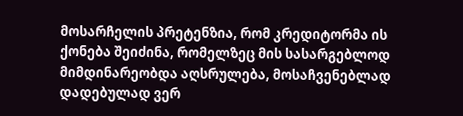მოსარჩელის პრეტენზია, რომ კრედიტორმა ის ქონება შეიძინა, რომელზეც მის სასარგებლოდ მიმდინარეობდა აღსრულება, მოსაჩვენებლად დადებულად ვერ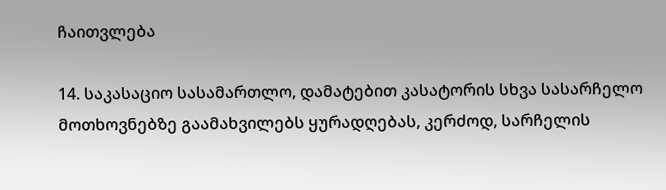ჩაითვლება

14. საკასაციო სასამართლო, დამატებით კასატორის სხვა სასარჩელო მოთხოვნებზე გაამახვილებს ყურადღებას, კერძოდ, სარჩელის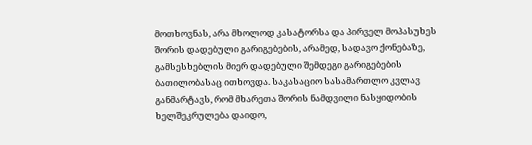მოთხოვნას, არა მხოლოდ კასატორსა და პირველ მოპასუხეს შორის დადებული გარიგებების, არამედ, სადავო ქონებაზე, გამსესხებლის მიერ დადებული შემდეგი გარიგებების ბათილობასაც ითხოვდა. საკასაციო სასამართლო კვლავ განმარტავს, რომ მხარეთა შორის ნამდვილი ნასყიდობის ხელშეკრულება დაიდო,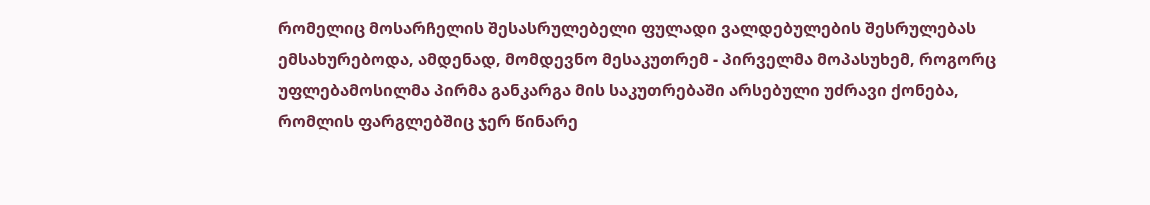რომელიც მოსარჩელის შესასრულებელი ფულადი ვალდებულების შესრულებას ემსახურებოდა, ამდენად, მომდევნო მესაკუთრემ - პირველმა მოპასუხემ, როგორც უფლებამოსილმა პირმა განკარგა მის საკუთრებაში არსებული უძრავი ქონება, რომლის ფარგლებშიც ჯერ წინარე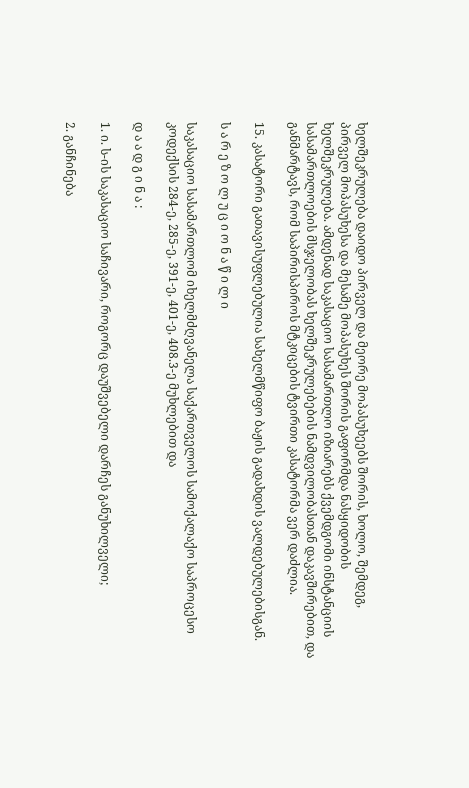ხელშეკრულება დაიდო პირველ და მეორე მოპასუხეებს შორის, ხოლო, შემდეგ, პირველ მოპასუხესა და მესამე მოპასუხეს შორის გაფორმდა ნასყიდობის ხელშეკრულება. ამდენად საკასაციო სასამართლო იზიარებს ქვემდგომი ინსტანციის სასამართლოების მსჯელობას ხელშეკრულებების ნამდვილობასთან დაკავშირებით, და განმარტავს, რომ საპირისპიროს მტკიცების ტვირთი კასატორმა ვერ დაძლია.

15. კასატორი გათავისუფლებულია სახელმწიფო ბაჟის გადახდის ვალდებულებისგან.

ს ა რ ე ზ ო ლ უ ც ი ო ნ ა წ ი ლ ი

საკასაციო სასამართლომ იხელმძღვანელა საქართველოს სამოქალაქო საპროცესო კოდექსის 284-ე, 285-ე, 391-ე, 401-ე, 408.3-ე მუხლებით და

დ ა ა დ გ ი ნ ა :

1. ი. ს-ის საკასაციო საჩივარი, როგორც დაუშვებელი დარჩეს განუხილველი;

2. განჩინება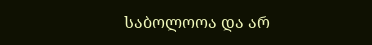საბოლოოა და არ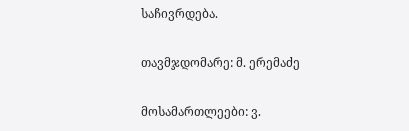საჩივრდება.

თავმჯდომარე: მ. ერემაძე

მოსამართლეები: ვ.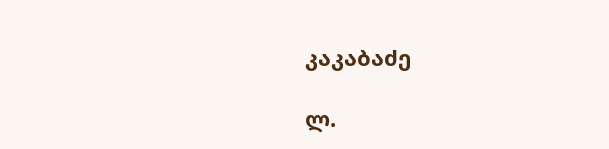კაკაბაძე

ლ.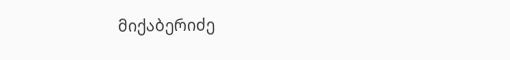მიქაბერიძე